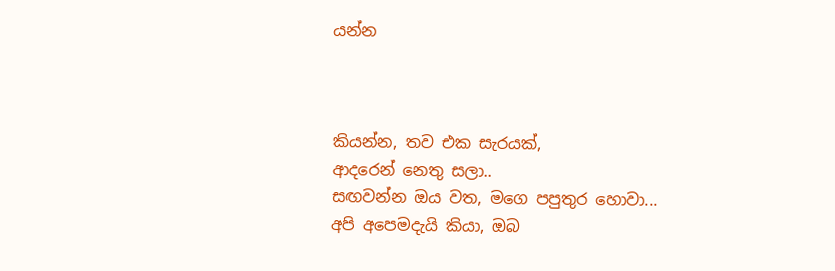යන්න



කියන්න, තව එක සැරයක්,
ආදරෙන් නෙතු සලා..
සඟවන්න ඔය වත, මගෙ පපුතුර හොවා...
අපි අපෙමදැයි කියා, ඔබ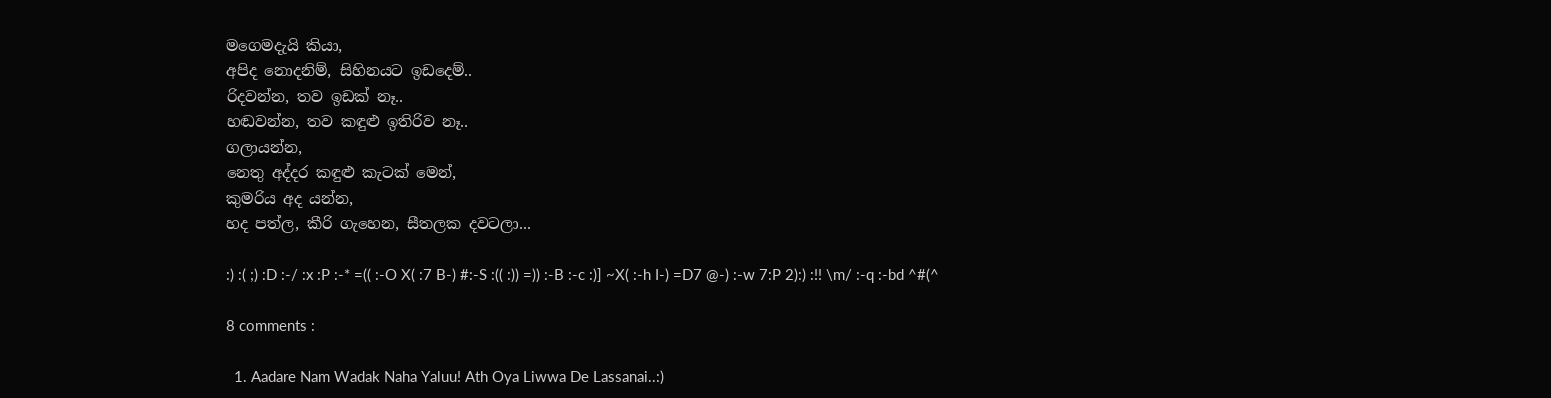මගෙමදැයි කියා,
අපිද නොදනිම්, සිහිනයට ඉඩදෙම්..
රිදවන්න, තව ඉඩක් නෑ..
හඬවන්න, තව කඳුළු ඉතිරිව නෑ..
ගලායන්න,
නෙතු අද්දර කඳුළු කැටක් මෙන්,
කුමරිය අද යන්න,
හද පත්ල, කීරි ගැහෙන, සීතලක දවටලා...

:) :( ;) :D :-/ :x :P :-* =(( :-O X( :7 B-) #:-S :(( :)) =)) :-B :-c :)] ~X( :-h I-) =D7 @-) :-w 7:P 2):) :!! \m/ :-q :-bd ^#(^

8 comments :

  1. Aadare Nam Wadak Naha Yaluu! Ath Oya Liwwa De Lassanai..:)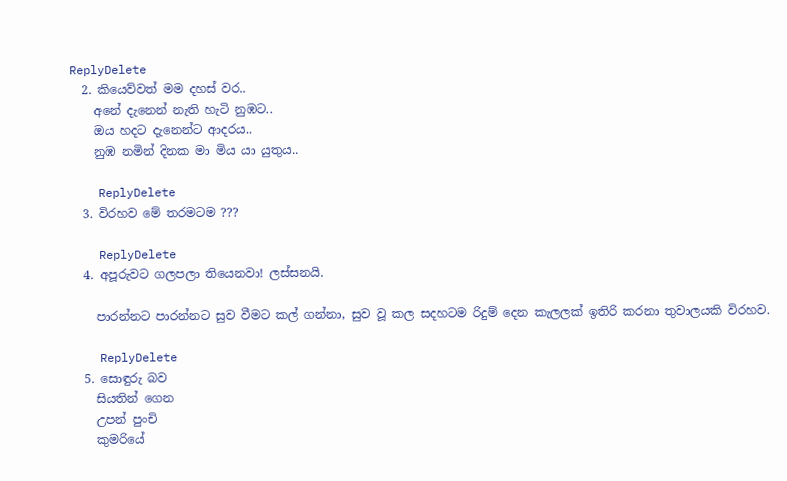ReplyDelete
  2. කියෙව්වත් මම දහස් වර..
    අනේ දැනෙන් නැති හැටි නුඹට..
    ඔය හදට දැනෙන්ට ආදරය..
    නුඹ නමින් දිනක මා මිය යා යුතුය..

    ReplyDelete
  3. විරහව මේ තරමටම ???

    ReplyDelete
  4. අපූරුවට ගලපලා තියෙනවා! ලස්සනයි.

    පාරන්නට පාරන්නට සුව වීමට කල් ගන්නා, සුව වූ කල සදහටම රිදුම් දෙන කැලලක් ඉතිරි කරනා තුවාලයකි විරහව.

    ReplyDelete
  5. සොඳුරු බව
    සියතින් ගෙන
    උපන් පුංචි
    කුමරියේ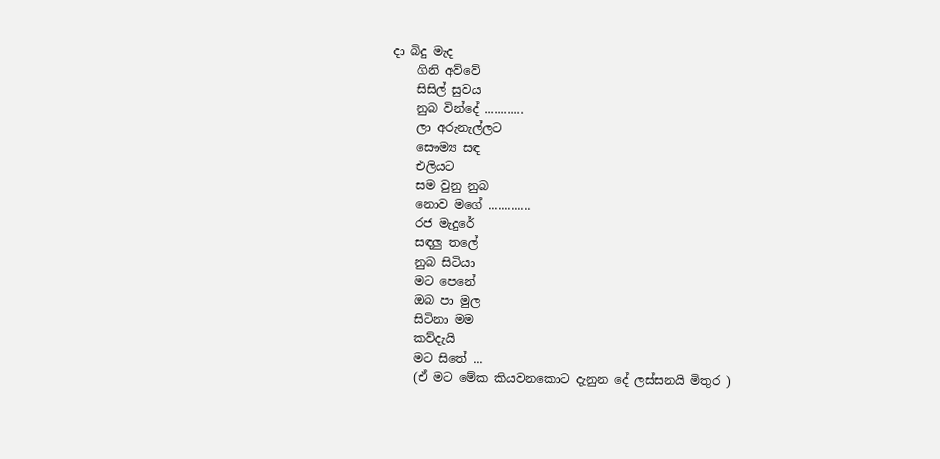දා බිදු මැද
    ගිනි අව්වේ
    සිසිල් සුවය
    නුබ වින්දේ ............
    ලා අරුනැල්ලට
    සෞම්‍ය සඳ
    එලියට
    සම වුනු නුබ
    නොව මගේ .............
    රජ මැදුරේ
    සඳලු තලේ
    නුබ සිටියා
    මට පෙනේ
    ඔබ පා මුල
    සිටිනා මම
    කව්දැයි
    මට සිතේ ...
    (ඒ මට මේක කියවනකොට දැනුන දේ ලස්සනයි මිතුර )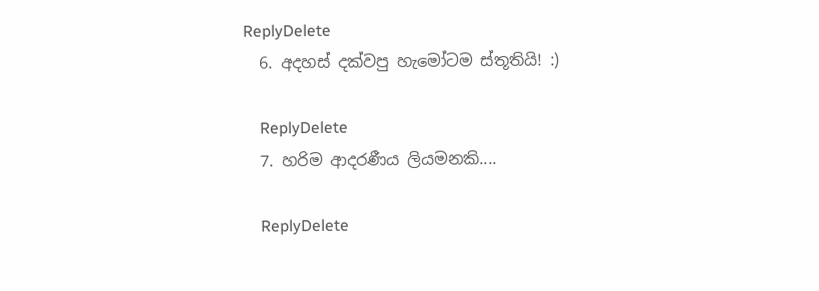ReplyDelete
  6. අදහස් දක්වපු හැමෝටම ස්තූතියි! :)

    ReplyDelete
  7. හරිම ආදරණීය ලියමනකි....

    ReplyDelete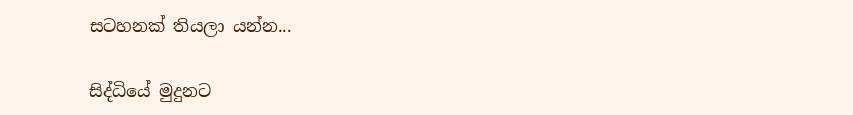සටහනක් තියලා යන්න...

සිද්ධියේ මුදුනට